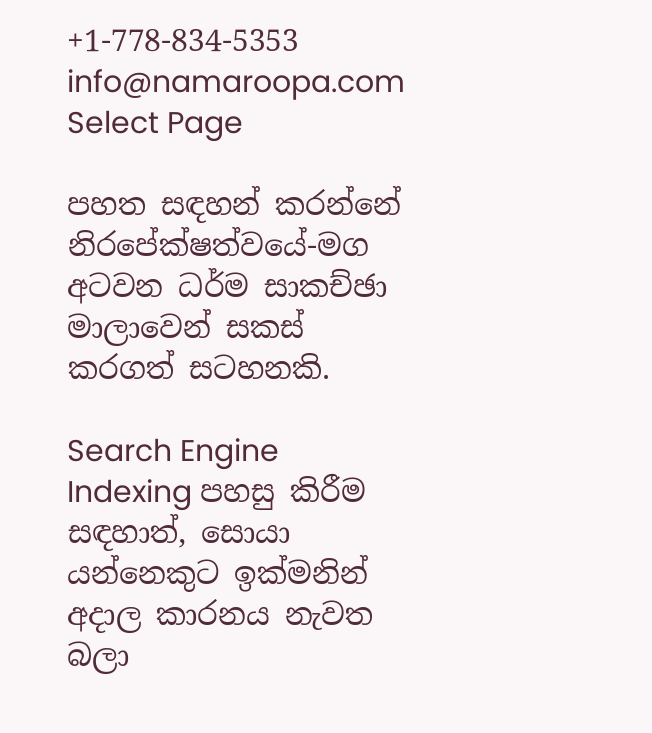+1-778-834-5353 info@namaroopa.com
Select Page

පහත සඳහන් කරන්නේ නිරපේක්ෂත්වයේ-මග අටවන ධර්ම සාකච්ඡා මාලාවෙන් සකස් කරගත් සටහනකි.

Search Engine Indexing පහසු කිරීම සඳහාත්, සොයා යන්නෙකුට ඉක්මනින් අදාල කාරනය නැවත බලා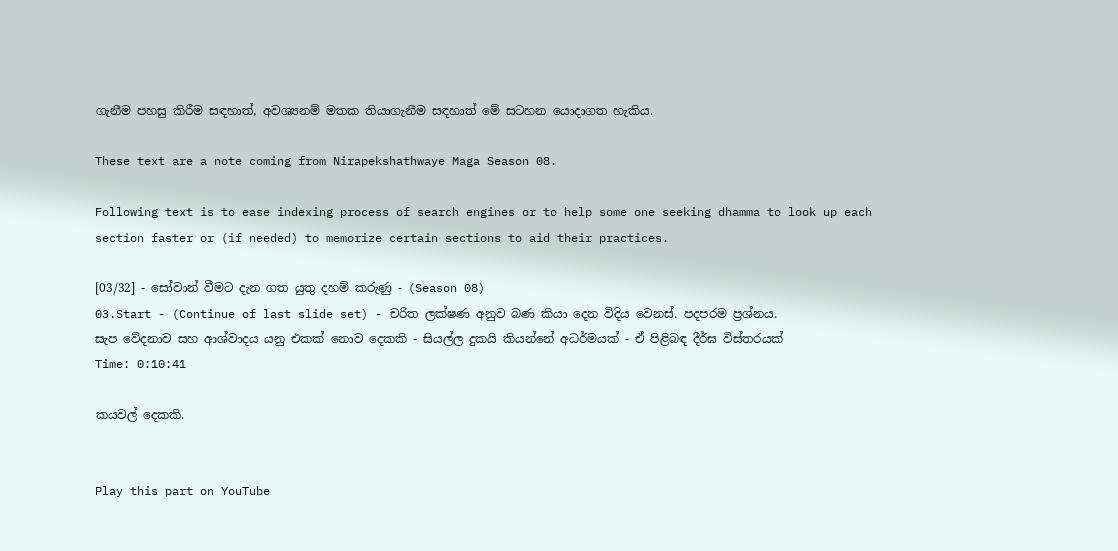ගැනීම පහසු කිරීම සඳහාත්, අවශ්‍යනම් මතක තියාගැනීම සඳහාත් මේ සටහන යොදාගත හැකිය.

These text are a note coming from Nirapekshathwaye Maga Season 08.

Following text is to ease indexing process of search engines or to help some one seeking dhamma to look up each section faster or (if needed) to memorize certain sections to aid their practices.

[03/32] - සෝවාන් වීමට දැන ගත යුතු දහම් කරුණු - (Season 08)
03.Start - (Continue of last slide set) - චරිත ලක්ෂණ අනුව බණ කියා දෙන විදිය වෙනස්. පදපරම ප්‍රශ්නය.
සැප වේදනාව සහ ආශ්වාදය යනු එකක් නොව දෙකකි - සියල්ල දුකයි කියන්නේ අධර්මයක් - ඒ පිළිබඳ දීර්ඝ විස්තරයක්
Time: 0:10:41

කයවල් දෙකකි.


Play this part on YouTube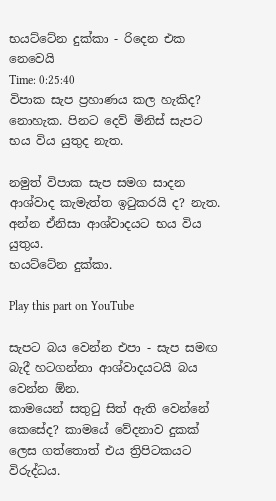භයට්ටේන දුක්කා - රිදෙන එක නෙවෙයි
Time: 0:25:40
විපාක සැප ප්‍රහාණය කල හැකිද? නොහැක. පිනට දෙව් මිනිස් සැපට භය විය යුතුද නැත.

නමුත් විපාක සැප සමග සාදන ආශ්වාද කැමැත්ත ඉටුකරයි ද? නැත.
අන්න ඒනිසා ආශ්වාදයට භය විය යුතුය.
භයට්ටේන දුක්කා.

Play this part on YouTube

සැපට බය වෙන්න එපා - සැප සමඟ බැදී හටගන්නා ආශ්වාදයටයි බය වෙන්න ඕන.
කාමයෙන් සතුටු සිත් ඇති වෙන්නේ කෙසේද? කාමයේ වේදනාව දුකක් ලෙස ගත්තොත් එය ත්‍රිපිටකයට විරුද්ධය.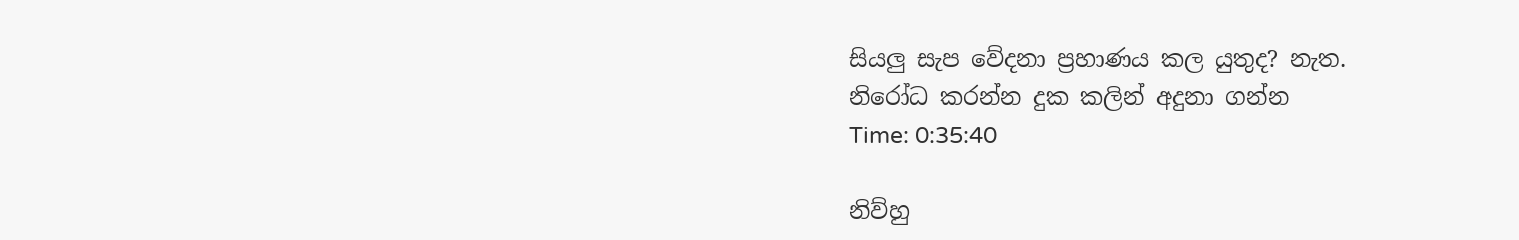සියලු සැප වේදනා ප්‍රහාණය කල යුතුද? නැත.
නිරෝධ කරන්න දුක කලින් අදුනා ගන්න
Time: 0:35:40

නිව්හු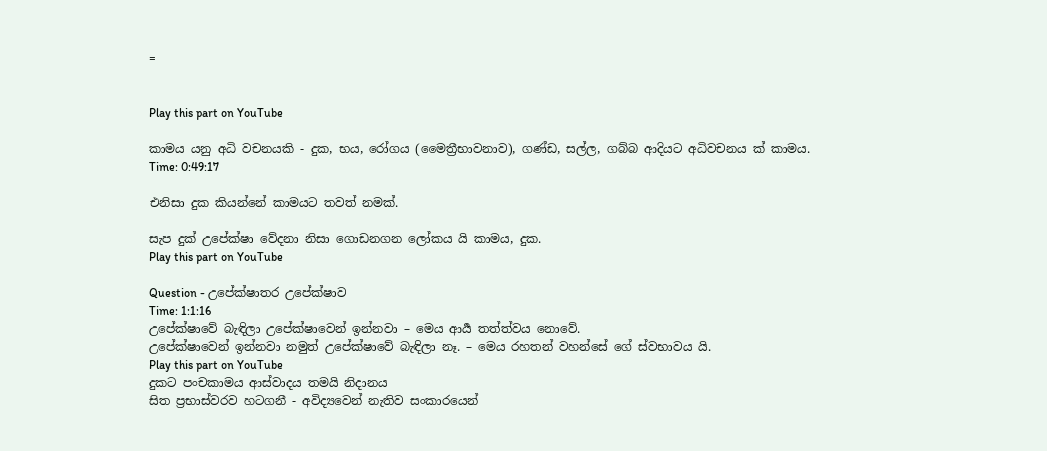=


Play this part on YouTube

කාමය යනු අධි වචනයකි - දුක, භය, රෝගය (මෛත්‍රීභාවනාව), ගණ්ඩ, සල්ල, ගබ්බ ආදියට අධිවචනය ක් කාමය.
Time: 0:49:17

එනිසා දුක කියන්නේ කාමයට තවත් නමක්.

සැප දුක් උපේක්ෂා වේදනා නිසා ගොඩනගන ලෝකය යි කාමය, දුක.
Play this part on YouTube

Question - උපේක්ෂාතර උපේක්ෂාව
Time: 1:1:16
උපේක්ෂාවේ බැඳිලා උපේක්ෂාවෙන් ඉන්නවා – මෙය ආර්‍ය තත්ත්වය නොවේ.
උපේක්ෂාවෙන් ඉන්නවා නමුත් උපේක්ෂාවේ බැඳිලා නෑ. – මෙය රහතන් වහන්සේ ගේ ස්වභාවය යි.
Play this part on YouTube
දුකට පංචකාමය ආස්වාදය තමයි නිදානය
සිත ප්‍රභාස්වරව හටගනී - අවිද්‍යවෙන් නැතිව සංකාරයෙන්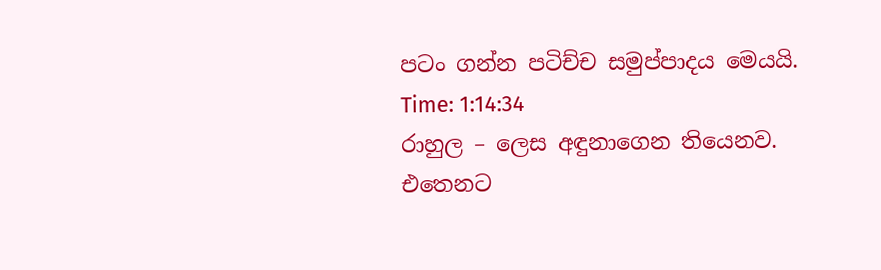පටං ගන්න පටිච්ච සමුප්පාදය මෙයයි.
Time: 1:14:34
රාහුල – ලෙස අඳුනාගෙන තියෙනව. එතෙනට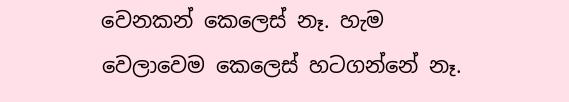වෙනකන් කෙලෙස් නෑ. හැම වෙලාවෙම කෙලෙස් හටගන්නේ නෑ.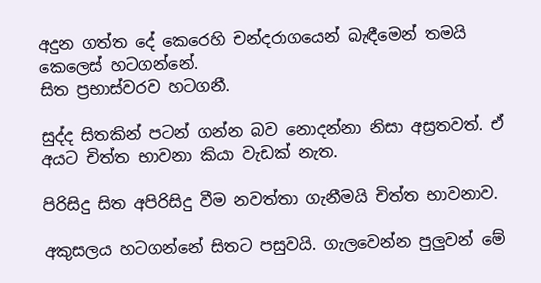අදුන ගත්ත දේ කෙරෙහි චන්දරාගයෙන් බැඳීමෙන් තමයි කෙලෙස් හටගන්නේ.
සිත ප්‍රභාස්වරව හටගනී.

සුද්ද සිතකින් පටන් ගන්න බව නොදන්නා නිසා අස්‍රතවත්. ඒ අයට චිත්ත භාවනා කියා වැඩක් නැත.

පිරිසිදු සිත අපිරිසිදු වීම නවත්තා ගැනීමයි චිත්ත භාවනාව.

අකුසලය හටගන්නේ සිතට පසුවයි. ගැලවෙන්න පුලුවන් මේ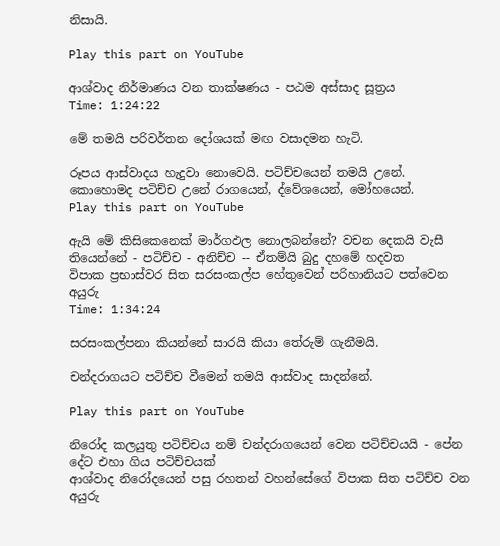නිසායි.

Play this part on YouTube

ආශ්වාද නිර්මාණය වන තාක්ෂණය - පඨම අස්සාද සූත්‍රය
Time: 1:24:22

මේ තමයි පරිවර්තන දෝශයක් මඟ වසාදමන හැටි.

රූපය ආස්වාදය හැදුවා නොවෙයි. පටිච්චයෙන් තමයි උනේ. කොහොමද පටිච්ච උනේ රාගයෙන්, ද්වේශයෙන්, මෝහයෙන්.
Play this part on YouTube

ඇයි මේ කිසිකෙනෙක් මාර්ගඵල නොලබන්නේ? වචන දෙකයි වැසී තියෙන්නේ - පටිච්ච - අනිච්ච -- ඒතම්යි බුදු දහමේ හදවත
විපාක ප්‍රභාස්වර සිත සරසංකල්ප හේතුවෙන් පරිහානියට පත්වෙන අයුරු
Time: 1:34:24

සරසංකල්පනා කියන්නේ සාරයි කියා තේරුම් ගැනීමයි.

චන්දරාගයට පටිච්ච වීමෙන් තමයි ආස්වාද සාදන්නේ.

Play this part on YouTube

නිරෝද කලයුතු පටිච්චය නම් චන්දරාගයෙන් වෙන පටිච්චයයි - පේන දේට එහා ගිය පටිච්චයක්
ආශ්වාද නිරෝදයෙන් පසු රහතන් වහන්සේගේ විපාක සිත පටිච්ච වන අයුරු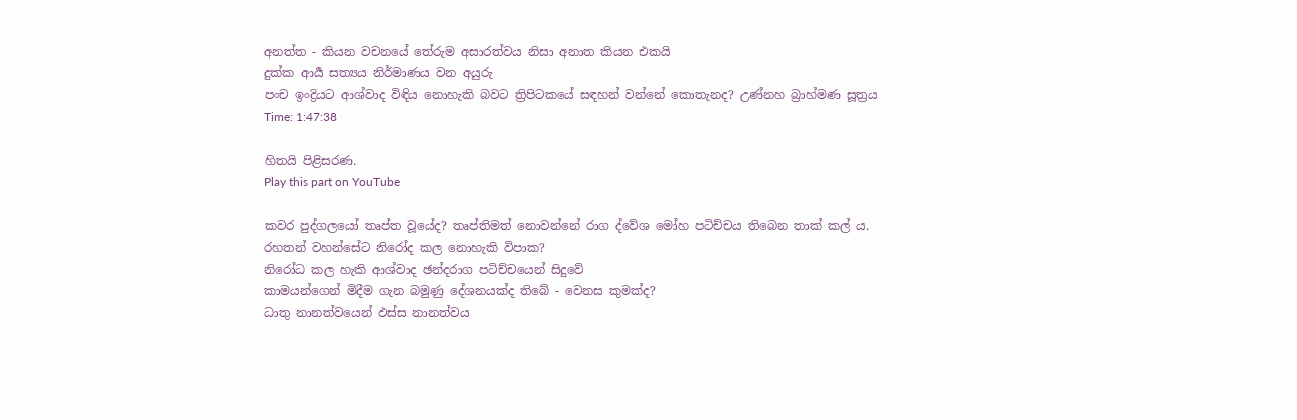අනත්ත - කියන වචනයේ තේරුම අසාරත්වය නිසා අනාත කියන එකයි
දුක්ක ආර්‍ය සත්‍යය නිර්මාණය වන අයුරු
පංච ඉංද්‍රියට ආශ්වාද විඳිය නොහැකි බවට ත්‍රිපිටකයේ සඳහන් වන්නේ කොතැනද? උණ්නහ බ්‍රාහ්මණ සූත්‍රය
Time: 1:47:38

හිතයි පිළිසරණ.
Play this part on YouTube

කවර පුද්ගලයෝ තෘප්ත වූයේද? තෘප්තිමත් නොවන්නේ රාග ද්වේශ මෝහ පටිච්චය තිබෙන තාක් කල්‍ ය.
රහතන් වහන්සේට නිරෝද කල නොහැකි විපාක?
නිරෝධ කල හැකි ආශ්වාද ඡන්දරාග පටිච්චයෙන් සිදුවේ
කාමයන්ගෙන් මිදීම ගැන බමුණු දේශනයක්ද තිබේ - වෙනස කුමක්ද?
ධාතු නානත්වයෙන් ඵස්ස නානත්වය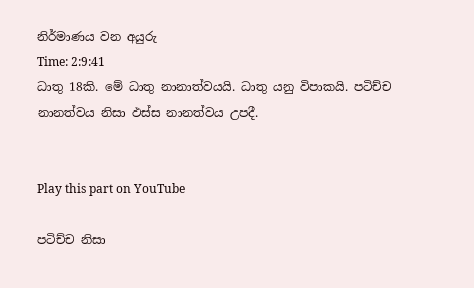නිර්මාණය වන අයුරු
Time: 2:9:41
ධාතු 18කි. මේ ධාතු නානාත්වයයි. ධාතු යනු විපාකයි. පටිච්ච නානත්වය නිසා ඵස්ස නානත්වය උපදී.


Play this part on YouTube

පටිච්ච නිසා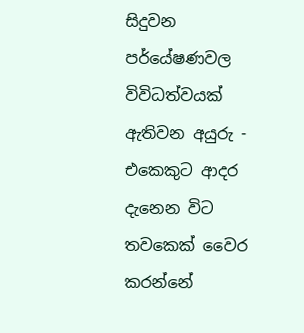සිදුවන පර්යේෂණවල විවිධත්වයක් ඇතිවන අයුරු - එකෙකුට ආදර දැනෙන විට තවකෙක් වෛර කරන්නේ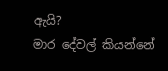ඇයි?
මාර දේවල් කියන්නේ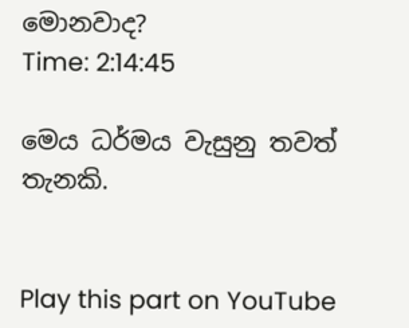මොනවාද?
Time: 2:14:45

මෙය ධර්මය වැසුනු තවත් තැනකි.


Play this part on YouTube